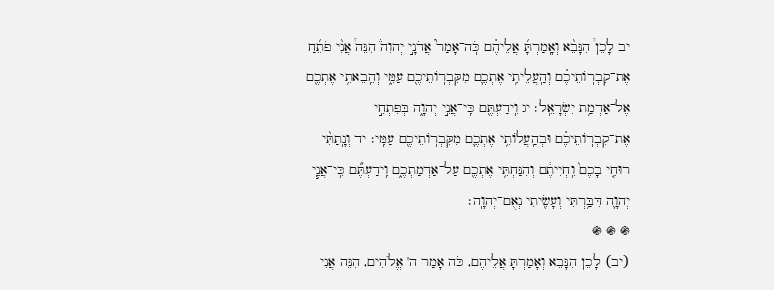יב לָכֵן֩ הִנָּבֵ֨א וְאָֽמַרְתָּ֜ אֲלֵיהֶ֗ם כֹּֽה־אָמַר֮ אֲדֹנָ֣י יְהוִה֒ הִנֵּה֩ אֲנִ֨י פֹתֵ֜חַ אֶת־קִבְרֽוֹתֵיכֶ֗ם וְהַֽעֲלֵיתִ֥י אֶתְכֶ֛ם מִקִּבְרֽוֹתֵיכֶ֖ם עַמִּ֑י וְהֵֽבֵאתִ֥י אֶתְכֶ֖ם אֶל־אַדְמַ֥ת יִשְׂרָאֵֽל׃ יג וִֽידַעְתֶּ֖ם כִּֽי־אֲנִ֣י יְהוָ֑ה בְּפִתְחִ֣י אֶת־קִבְרֽוֹתֵיכֶ֗ם וּבְהַֽעֲלוֹתִ֥י אֶתְכֶ֛ם מִקִּבְרֽוֹתֵיכֶ֖ם עַמִּֽי׃ יד וְנָֽתַתִּ֨י רוּחִ֤י בָכֶם֙ וִֽחְיִיתֶ֔ם וְהִנַּחְתִּ֥י אֶתְכֶ֖ם עַל־אַדְמַתְכֶ֑ם וִֽידַעְתֶּ֞ם כִּֽי־אֲנִ֧י יְהוָ֛ה דִּבַּ֥רְתִּי וְעָשִׂ֖יתִי נְאֻם־יְהוָֽה׃
֍ ֍ ֍
(יב) לָכֵן הִנָּבֵא וְאָמַרְתָּ אֲלֵיהֶם, כֹּה אָמַר ה' אֱלֹהִים, הִנֵּה אֲנִי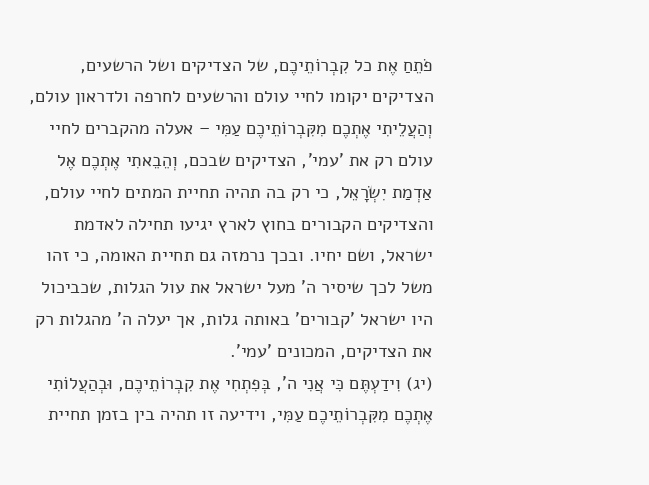פֹתֵחַ אֶת כל קִבְרוֹתֵיכֶם, של הצדיקים ושל הרשעים, הצדיקים יקומו לחיי עולם והרשעים לחרפה ולדראון עולם, וְהַעֲלֵיתִי אֶתְכֶם מִקִּבְרוֹתֵיכֶם עַמִּי – אעלה מהקברים לחיי עולם רק את 'עמי', הצדיקים שבכם, וְהֵבֵאתִי אֶתְכֶם אֶל אַדְמַת יִשְׂרָאֵל, כי רק בה תהיה תחיית המתים לחיי עולם, והצדיקים הקבורים בחוץ לארץ יגיעו תחילה לאדמת ישראל, ושם יחיו. ובכך נרמזה גם תחיית האומה, כי זהו משל לכך שיסיר ה' מעל ישראל את עול הגלות, שכביכול היו ישראל 'קבורים' באותה גלות, אך יעלה ה' מהגלות רק את הצדיקים, המכונים 'עמי'.
(יג) וִידַעְתֶּם כִּי אֲנִי ה', בְּפִתְחִי אֶת קִבְרוֹתֵיכֶם, וּבְהַעֲלוֹתִי אֶתְכֶם מִקִּבְרוֹתֵיכֶם עַמִּי, וידיעה זו תהיה בין בזמן תחיית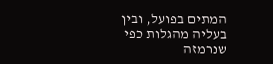המתים בפועל, ובין בעליה מהגלות כפי שנרמזה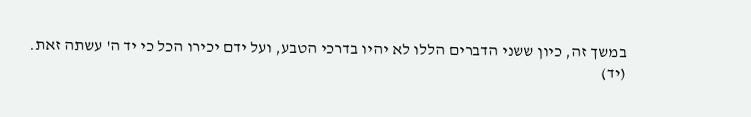במשך זה, כיון ששני הדברים הללו לא יהיו בדרכי הטבע, ועל ידם יכירו הכל כי יד ה' עשתה זאת.
(יד)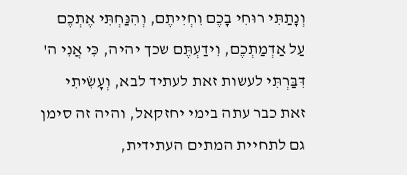וְנָתַתִּי רוּחִי בָכֶם וִחְיִיתֶם, וְהִנַּחְתִּי אֶתְכֶם עַל אַדְמַתְכֶם, וִידַעְתֶּם שכך יהיה, כִּי אֲנִי ה' דִּבַּרְתִּי לעשות זאת לעתיד לבא, וְעָשִׂיתִי זאת כבר עתה בימי יחזקאל, והיה זה סימן גם לתחיית המתים העתידית,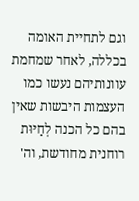וגם לתחיית האומה בכללה, לאחר שמחמת עוונותיהם נעשו כמו העצמות היבשות שאין בהם כל הכנה לְחַיּוּת רוחנית מחודשת, וה'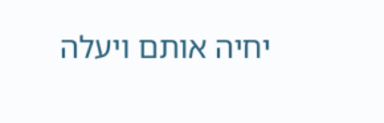יחיה אותם ויעלה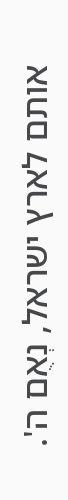אותם לארץ ישראל, נְאֻם ה'.